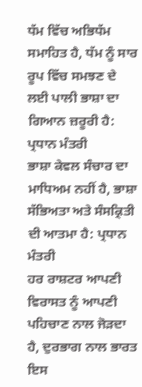ਧੱਮ ਵਿੱਚ ਅਭਿਧੱਮ ਸਮਾਹਿਤ ਹੈ, ਧੱਮ ਨੂੰ ਸਾਰ ਰੂਪ ਵਿੱਚ ਸਮਝਣ ਦੇ ਲਈ ਪਾਲੀ ਭਾਸ਼ਾ ਦਾ ਗਿਆਨ ਜ਼ਰੂਰੀ ਹੈ: ਪ੍ਰਧਾਨ ਮੰਤਰੀ
ਭਾਸ਼ਾ ਕੇਵਲ ਸੰਚਾਰ ਦਾ ਮਾਧਿਅਮ ਨਹੀਂ ਹੈ, ਭਾਸ਼ਾ ਸੱਭਿਅਤਾ ਅਤੇ ਸੰਸਕ੍ਰਿਤੀ ਦੀ ਆਤਮਾ ਹੈ: ਪ੍ਰਧਾਨ ਮੰਤਰੀ
ਹਰ ਰਾਸ਼ਟਰ ਆਪਣੀ ਵਿਰਾਸਤ ਨੂੰ ਆਪਣੀ ਪਹਿਚਾਣ ਨਾਲ ਜੋੜਦਾ ਹੈ, ਦੁਰਭਾਗ ਨਾਲ ਭਾਰਤ ਇਸ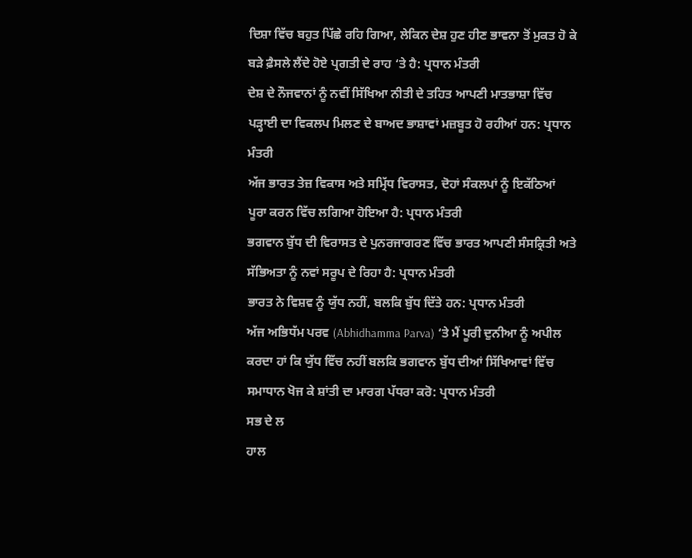ਦਿਸ਼ਾ ਵਿੱਚ ਬਹੁਤ ਪਿੱਛੇ ਰਹਿ ਗਿਆ, ਲੇਕਿਨ ਦੇਸ਼ ਹੁਣ ਹੀਣ ਭਾਵਨਾ ਤੋਂ ਮੁਕਤ ਹੋ ਕੇ ਬੜੇ ਫ਼ੈਸਲੇ ਲੈਂਦੇ ਹੋਏ ਪ੍ਰਗਤੀ ਦੇ ਰਾਹ ‘ਤੇ ਹੈ: ਪ੍ਰਧਾਨ ਮੰਤਰੀ
ਦੇਸ਼ ਦੇ ਨੌਜਵਾਨਾਂ ਨੂੰ ਨਵੀਂ ਸਿੱਖਿਆ ਨੀਤੀ ਦੇ ਤਹਿਤ ਆਪਣੀ ਮਾਤਭਾਸ਼ਾ ਵਿੱਚ ਪੜ੍ਹਾਈ ਦਾ ਵਿਕਲਪ ਮਿਲਣ ਦੇ ਬਾਅਦ ਭਾਸ਼ਾਵਾਂ ਮਜ਼ਬੂਤ ਹੋ ਰਹੀਆਂ ਹਨ: ਪ੍ਰਧਾਨ ਮੰਤਰੀ
ਅੱਜ ਭਾਰਤ ਤੇਜ਼ ਵਿਕਾਸ ਅਤੇ ਸਮ੍ਰਿੱਧ ਵਿਰਾਸਤ, ਦੋਹਾਂ ਸੰਕਲਪਾਂ ਨੂੰ ਇਕੱਠਿਆਂ ਪੂਰਾ ਕਰਨ ਵਿੱਚ ਲਗਿਆ ਹੋਇਆ ਹੈ: ਪ੍ਰਧਾਨ ਮੰਤਰੀ
ਭਗਵਾਨ ਬੁੱਧ ਦੀ ਵਿਰਾਸਤ ਦੇ ਪੁਨਰਜਾਗਰਣ ਵਿੱਚ ਭਾਰਤ ਆਪਣੀ ਸੰਸਕ੍ਰਿਤੀ ਅਤੇ ਸੱਭਿਅਤਾ ਨੂੰ ਨਵਾਂ ਸਰੂਪ ਦੇ ਰਿਹਾ ਹੈ: ਪ੍ਰਧਾਨ ਮੰਤਰੀ
ਭਾਰਤ ਨੇ ਵਿਸ਼ਵ ਨੂੰ ਯੁੱਧ ਨਹੀਂ, ਬਲਕਿ ਬੁੱਧ ਦਿੱਤੇ ਹਨ: ਪ੍ਰਧਾਨ ਮੰਤਰੀ
ਅੱਜ ਅਭਿਧੱਮ ਪਰਵ (Abhidhamma Parva) ‘ਤੇ ਮੈਂ ਪੂਰੀ ਦੁਨੀਆ ਨੂੰ ਅਪੀਲ ਕਰਦਾ ਹਾਂ ਕਿ ਯੁੱਧ ਵਿੱਚ ਨਹੀਂ ਬਲਕਿ ਭਗਵਾਨ ਬੁੱਧ ਦੀਆਂ ਸਿੱਖਿਆਵਾਂ ਵਿੱਚ ਸਮਾਧਾਨ ਖੋਜ ਕੇ ਸ਼ਾਂਤੀ ਦਾ ਮਾਰਗ ਪੱਧਰਾ ਕਰੋ: ਪ੍ਰਧਾਨ ਮੰਤਰੀ
ਸਭ ਦੇ ਲ
ਹਾਲ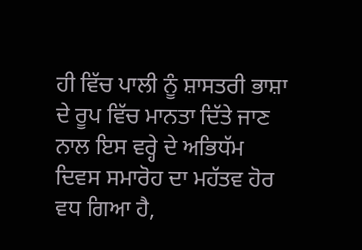ਹੀ ਵਿੱਚ ਪਾਲੀ ਨੂੰ ਸ਼ਾਸਤਰੀ ਭਾਸ਼ਾ ਦੇ ਰੂਪ ਵਿੱਚ ਮਾਨਤਾ ਦਿੱਤੇ ਜਾਣ ਨਾਲ ਇਸ ਵਰ੍ਹੇ ਦੇ ਅਭਿਧੱਮ ਦਿਵਸ ਸਮਾਰੋਹ ਦਾ ਮਹੱਤਵ ਹੋਰ ਵਧ ਗਿਆ ਹੈ,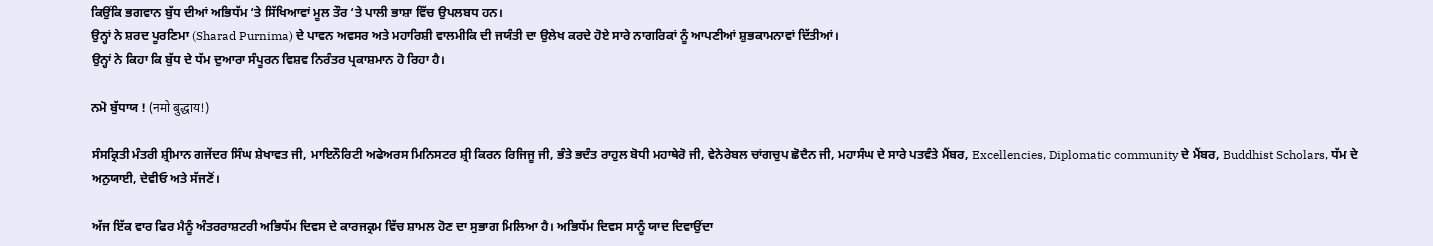ਕਿਉਂਕਿ ਭਗਵਾਨ ਬੁੱਧ ਦੀਆਂ ਅਭਿਧੱਮ ‘ਤੇ ਸਿੱਖਿਆਵਾਂ ਮੂਲ ਤੌਰ ‘ਤੇ ਪਾਲੀ ਭਾਸ਼ਾ ਵਿੱਚ ਉਪਲਬਧ ਹਨ।
ਉਨ੍ਹਾਂ ਨੇ ਸ਼ਰਦ ਪੂਰਣਿਮਾ (Sharad Purnima) ਦੇ ਪਾਵਨ ਅਵਸਰ ਅਤੇ ਮਹਾਰਿਸ਼ੀ ਵਾਲਮੀਕਿ ਦੀ ਜਯੰਤੀ ਦਾ ਉਲੇਖ ਕਰਦੇ ਹੋਏ ਸਾਰੇ ਨਾਗਰਿਕਾਂ ਨੂੰ ਆਪਣੀਆਂ ਸ਼ੁਭਕਾਮਨਾਵਾਂ ਦਿੱਤੀਆਂ।
ਉਨ੍ਹਾਂ ਨੇ ਕਿਹਾ ਕਿ ਬੁੱਧ ਦੇ ਧੱਮ ਦੁਆਰਾ ਸੰਪੂਰਨ ਵਿਸ਼ਵ ਨਿਰੰਤਰ ਪ੍ਰਕਾਸ਼ਮਾਨ ਹੋ ਰਿਹਾ ਹੈ।

ਨਮੋ ਬੁੱਧਾਯ ! (नमो बुद्धाय!)

ਸੰਸਕ੍ਰਿਤੀ ਮੰਤਰੀ ਸ਼੍ਰੀਮਾਨ ਗਜੇਂਦਰ ਸਿੰਘ ਸ਼ੇਖਾਵਤ ਜੀ, ਮਾਇਨੌਰਿਟੀ ਅਫੇਅਰਸ ਮਿਨਿਸਟਰ ਸ਼੍ਰੀ ਕਿਰਨ ਰਿਜਿਜੂ ਜੀ, ਭੰਤੇ ਭਦੰਤ ਰਾਹੁਲ ਬੋਧੀ ਮਹਾਥੇਰੋ ਜੀ, ਵੇਨੇਰੇਬਲ ਚਾਂਗਚੁਪ ਛੋਦੈਨ ਜੀ, ਮਹਾਸੰਘ ਦੇ ਸਾਰੇ ਪਤਵੰਤੇ ਮੈਂਬਰ, Excellencies, Diplomatic community ਦੇ ਮੈਂਬਰ, Buddhist Scholars, ਧੱਮ ਦੇ ਅਨੁਯਾਈ, ਦੇਵੀਓ ਅਤੇ ਸੱਜਣੋਂ।

ਅੱਜ ਇੱਕ ਵਾਰ ਫਿਰ ਮੈਨੂੰ ਅੰਤਰਰਾਸ਼ਟਰੀ ਅਭਿਧੱਮ ਦਿਵਸ ਦੇ ਕਾਰਜਕ੍ਰਮ ਵਿੱਚ ਸ਼ਾਮਲ ਹੋਣ ਦਾ ਸੁਭਾਗ ਮਿਲਿਆ ਹੈ। ਅਭਿਧੱਮ ਦਿਵਸ ਸਾਨੂੰ ਯਾਦ ਦਿਵਾਉਂਦਾ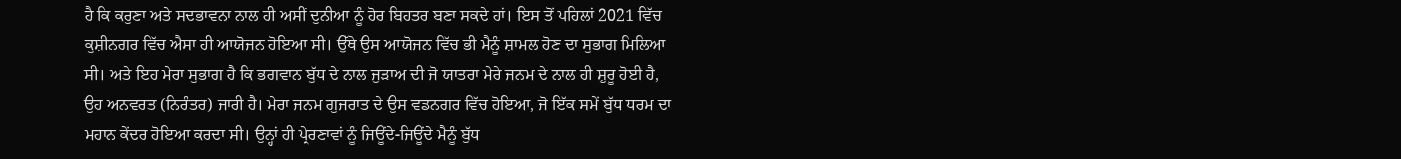ਹੈ ਕਿ ਕਰੁਣਾ ਅਤੇ ਸਦਭਾਵਨਾ ਨਾਲ ਹੀ ਅਸੀਂ ਦੁਨੀਆ ਨੂੰ ਹੋਰ ਬਿਹਤਰ ਬਣਾ ਸਕਦੇ ਹਾਂ। ਇਸ ਤੋਂ ਪਹਿਲਾਂ 2021 ਵਿੱਚ ਕੁਸ਼ੀਨਗਰ ਵਿੱਚ ਐਸਾ ਹੀ ਆਯੋਜਨ ਹੋਇਆ ਸੀ। ਉੱਥੇ ਉਸ ਆਯੋਜਨ ਵਿੱਚ ਭੀ ਮੈਨੂੰ ਸ਼ਾਮਲ ਹੋਣ ਦਾ ਸੁਭਾਗ ਮਿਲਿਆ ਸੀ। ਅਤੇ ਇਹ ਮੇਰਾ ਸੁਭਾਗ ਹੈ ਕਿ ਭਗਵਾਨ ਬੁੱਧ ਦੇ ਨਾਲ ਜੁੜਾਅ ਦੀ ਜੋ ਯਾਤਰਾ ਮੇਰੇ ਜਨਮ ਦੇ ਨਾਲ ਹੀ ਸ਼ੁਰੂ ਹੋਈ ਹੈ, ਉਹ ਅਨਵਰਤ (ਨਿਰੰਤਰ) ਜਾਰੀ ਹੈ। ਮੇਰਾ ਜਨਮ ਗੁਜਰਾਤ ਦੇ ਉਸ ਵਡਨਗਰ ਵਿੱਚ ਹੋਇਆ, ਜੋ ਇੱਕ ਸਮੇਂ ਬੁੱਧ ਧਰਮ ਦਾ ਮਹਾਨ ਕੇਂਦਰ ਹੋਇਆ ਕਰਦਾ ਸੀ। ਉਨ੍ਹਾਂ ਹੀ ਪ੍ਰੇਰਣਾਵਾਂ ਨੂੰ ਜਿਊਂਦੇ-ਜਿਊਂਦੇ ਮੈਨੂੰ ਬੁੱਧ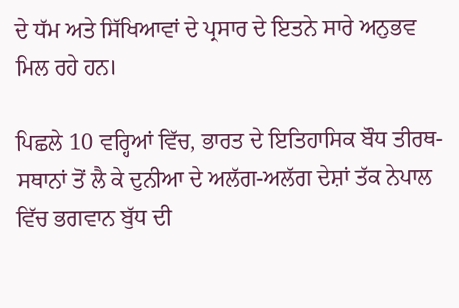ਦੇ ਧੱਮ ਅਤੇ ਸਿੱਖਿਆਵਾਂ ਦੇ ਪ੍ਰਸਾਰ ਦੇ ਇਤਨੇ ਸਾਰੇ ਅਨੁਭਵ ਮਿਲ ਰਹੇ ਹਨ।

ਪਿਛਲੇ 10 ਵਰ੍ਹਿਆਂ ਵਿੱਚ, ਭਾਰਤ ਦੇ ਇਤਿਹਾਸਿਕ ਬੌਧ ਤੀਰਥ-ਸਥਾਨਾਂ ਤੋਂ ਲੈ ਕੇ ਦੁਨੀਆ ਦੇ ਅਲੱਗ-ਅਲੱਗ ਦੇਸ਼ਾਂ ਤੱਕ ਨੇਪਾਲ ਵਿੱਚ ਭਗਵਾਨ ਬੁੱਧ ਦੀ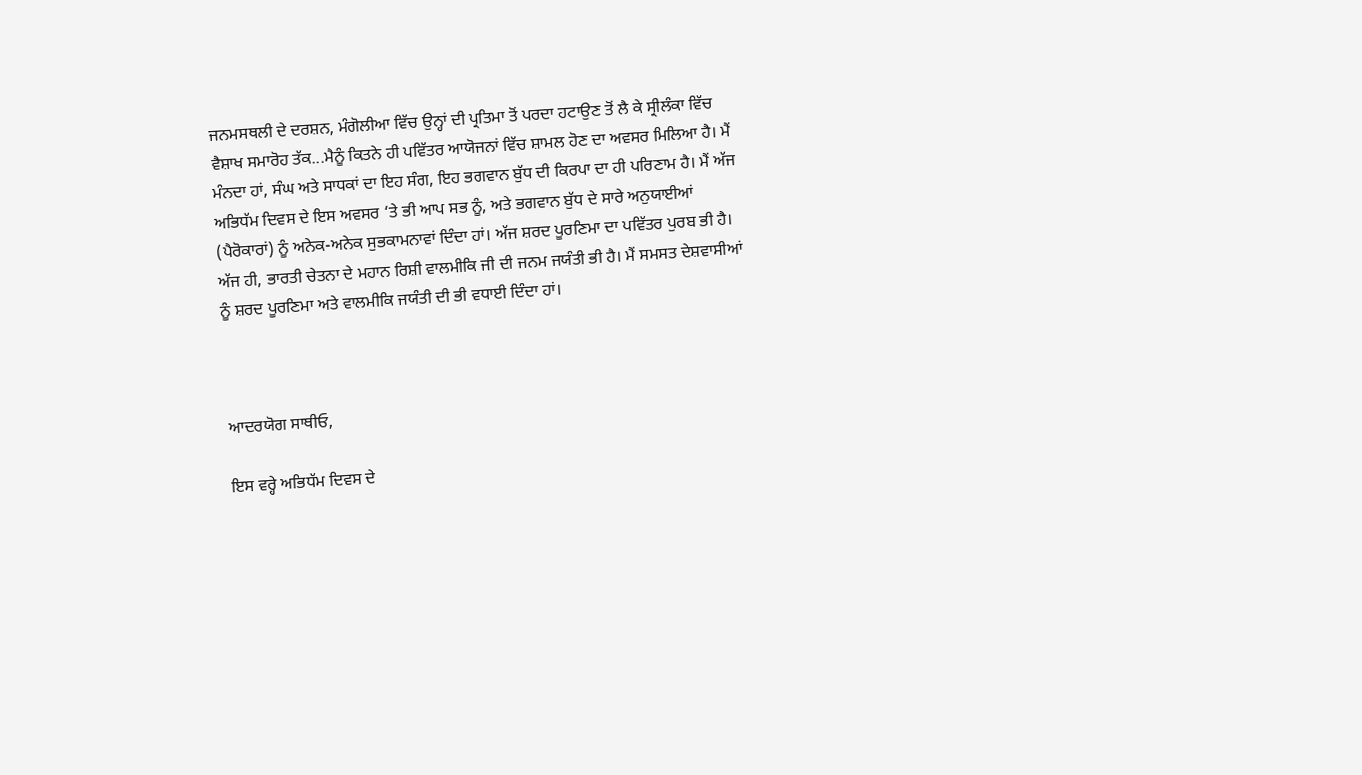ਜਨਮਸਥਲੀ ਦੇ ਦਰਸ਼ਨ, ਮੰਗੋਲੀਆ ਵਿੱਚ ਉਨ੍ਹਾਂ ਦੀ ਪ੍ਰਤਿਮਾ ਤੋਂ ਪਰਦਾ ਹਟਾਉਣ ਤੋਂ ਲੈ ਕੇ ਸ੍ਰੀਲੰਕਾ ਵਿੱਚ ਵੈਸ਼ਾਖ ਸਮਾਰੋਹ ਤੱਕ...ਮੈਨੂੰ ਕਿਤਨੇ ਹੀ ਪਵਿੱਤਰ ਆਯੋਜਨਾਂ ਵਿੱਚ ਸ਼ਾਮਲ ਹੋਣ ਦਾ ਅਵਸਰ ਮਿਲਿਆ ਹੈ। ਮੈਂ ਮੰਨਦਾ ਹਾਂ, ਸੰਘ ਅਤੇ ਸਾਧਕਾਂ ਦਾ ਇਹ ਸੰਗ, ਇਹ ਭਗਵਾਨ ਬੁੱਧ ਦੀ ਕਿਰਪਾ ਦਾ ਹੀ ਪਰਿਣਾਮ ਹੈ। ਮੈਂ ਅੱਜ ਅਭਿਧੱਮ ਦਿਵਸ ਦੇ ਇਸ ਅਵਸਰ ‘ਤੇ ਭੀ ਆਪ ਸਭ ਨੂੰ, ਅਤੇ ਭਗਵਾਨ ਬੁੱਧ ਦੇ ਸਾਰੇ ਅਨੁਯਾਈਆਂ (ਪੈਰੋਕਾਰਾਂ) ਨੂੰ ਅਨੇਕ-ਅਨੇਕ ਸੁਭਕਾਮਨਾਵਾਂ ਦਿੰਦਾ ਹਾਂ। ਅੱਜ ਸ਼ਰਦ ਪੂਰਣਿਮਾ ਦਾ ਪਵਿੱਤਰ ਪੁਰਬ ਭੀ ਹੈ। ਅੱਜ ਹੀ, ਭਾਰਤੀ ਚੇਤਨਾ ਦੇ ਮਹਾਨ ਰਿਸ਼ੀ ਵਾਲਮੀਕਿ ਜੀ ਦੀ ਜਨਮ ਜਯੰਤੀ ਭੀ ਹੈ। ਮੈਂ ਸਮਸਤ ਦੇਸ਼ਵਾਸੀਆਂ ਨੂੰ ਸ਼ਰਦ ਪੂਰਣਿਮਾ ਅਤੇ ਵਾਲਮੀਕਿ ਜਯੰਤੀ ਦੀ ਭੀ ਵਧਾਈ ਦਿੰਦਾ ਹਾਂ।



ਆਦਰਯੋਗ ਸਾਥੀਓ,

ਇਸ ਵਰ੍ਹੇ ਅਭਿਧੱਮ ਦਿਵਸ ਦੇ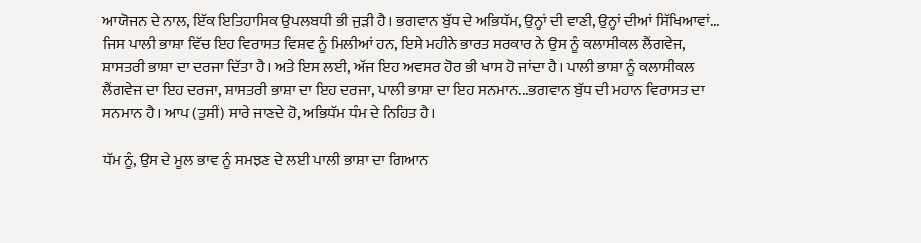ਆਯੋਜਨ ਦੇ ਨਾਲ, ਇੱਕ ਇਤਿਹਾਸਿਕ ਉਪਲਬਧੀ ਭੀ ਜੁੜੀ ਹੈ। ਭਗਵਾਨ ਬੁੱਧ ਦੇ ਅਭਿਧੱਮ, ਉਨ੍ਹਾਂ ਦੀ ਵਾਣੀ, ਉਨ੍ਹਾਂ ਦੀਆਂ ਸਿੱਖਿਆਵਾਂ... ਜਿਸ ਪਾਲੀ ਭਾਸ਼ਾ ਵਿੱਚ ਇਹ ਵਿਰਾਸਤ ਵਿਸ਼ਵ ਨੂੰ ਮਿਲੀਆਂ ਹਨ, ਇਸੇ ਮਹੀਨੇ ਭਾਰਤ ਸਰਕਾਰ ਨੇ ਉਸ ਨੂੰ ਕਲਾਸੀਕਲ ਲੈਂਗਵੇਜ, ਸ਼ਾਸਤਰੀ ਭਾਸ਼ਾ ਦਾ ਦਰਜਾ ਦਿੱਤਾ ਹੈ। ਅਤੇ ਇਸ ਲਈ, ਅੱਜ ਇਹ ਅਵਸਰ ਹੋਰ ਭੀ ਖਾਸ ਹੋ ਜਾਂਦਾ ਹੈ। ਪਾਲੀ ਭਾਸ਼ਾ ਨੂੰ ਕਲਾਸੀਕਲ ਲੈਂਗਵੇਜ ਦਾ ਇਹ ਦਰਜਾ, ਸ਼ਾਸਤਰੀ ਭਾਸ਼ਾ ਦਾ ਇਹ ਦਰਜਾ, ਪਾਲੀ ਭਾਸ਼ਾ ਦਾ ਇਹ ਸਨਮਾਨ...ਭਗਵਾਨ ਬੁੱਧ ਦੀ ਮਹਾਨ ਵਿਰਾਸਤ ਦਾ ਸਨਮਾਨ ਹੈ। ਆਪ (ਤੁਸੀਂ) ਸਾਰੇ ਜਾਣਦੇ ਹੋ, ਅਭਿਧੱਮ ਧੰਮ ਦੇ ਨਿਹਿਤ ਹੈ।

ਧੱਮ ਨੂੰ, ਉਸ ਦੇ ਮੂਲ ਭਾਵ ਨੂੰ ਸਮਝਣ ਦੇ ਲਈ ਪਾਲੀ ਭਾਸ਼ਾ ਦਾ ਗਿਆਨ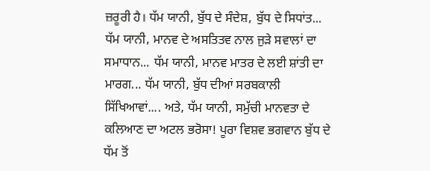ਜ਼ਰੂਰੀ ਹੈ। ਧੱਮ ਯਾਨੀ, ਬੁੱਧ ਦੇ ਸੰਦੇਸ਼, ਬੁੱਧ ਦੇ ਸਿਧਾਂਤ... ਧੱਮ ਯਾਨੀ, ਮਾਨਵ ਦੇ ਅਸਤਿਤਵ ਨਾਲ ਜੁੜੇ ਸਵਾਲਾਂ ਦਾ ਸਮਾਧਾਨ... ਧੱਮ ਯਾਨੀ, ਮਾਨਵ ਮਾਤਰ ਦੇ ਲਈ ਸ਼ਾਂਤੀ ਦਾ ਮਾਰਗ... ਧੱਮ ਯਾਨੀ, ਬੁੱਧ ਦੀਆਂ ਸਰਬਕਾਲੀ ਸਿੱਖਿਆਵਾਂ.... ਅਤੇ, ਧੱਮ ਯਾਨੀ, ਸਮੁੱਚੀ ਮਾਨਵਤਾ ਦੇ ਕਲਿਆਣ ਦਾ ਅਟਲ ਭਰੋਸਾ! ਪੂਰਾ ਵਿਸ਼ਵ ਭਗਵਾਨ ਬੁੱਧ ਦੇ ਧੱਮ ਤੋਂ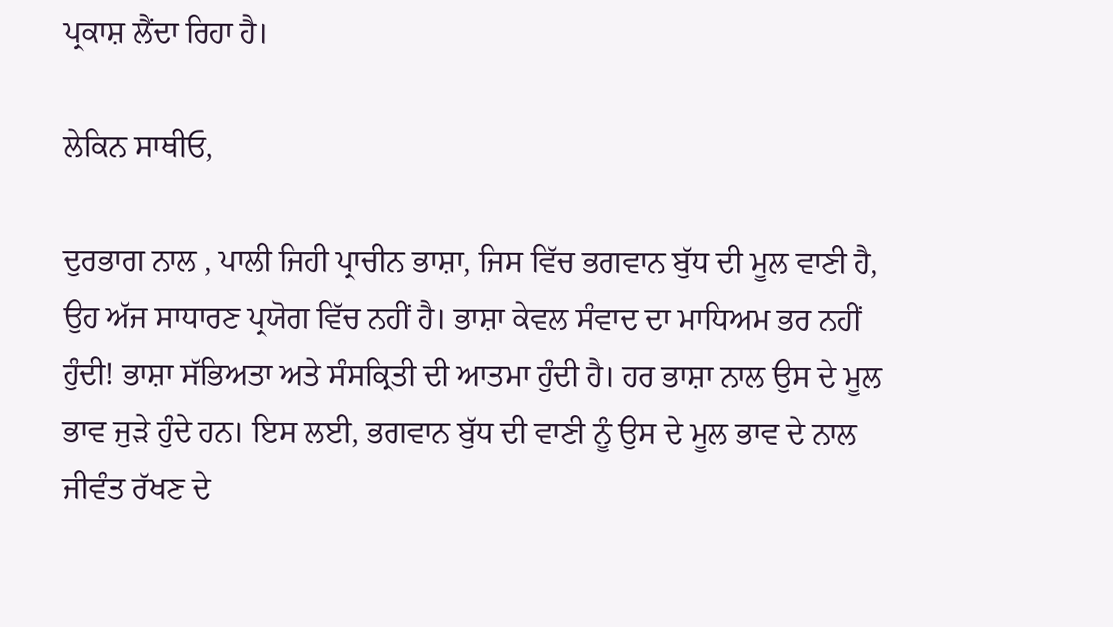ਪ੍ਰਕਾਸ਼ ਲੈਂਦਾ ਰਿਹਾ ਹੈ।

ਲੇਕਿਨ ਸਾਥੀਓ,

ਦੁਰਭਾਗ ਨਾਲ , ਪਾਲੀ ਜਿਹੀ ਪ੍ਰਾਚੀਨ ਭਾਸ਼ਾ, ਜਿਸ ਵਿੱਚ ਭਗਵਾਨ ਬੁੱਧ ਦੀ ਮੂਲ ਵਾਣੀ ਹੈ, ਉਹ ਅੱਜ ਸਾਧਾਰਣ ਪ੍ਰਯੋਗ ਵਿੱਚ ਨਹੀਂ ਹੈ। ਭਾਸ਼ਾ ਕੇਵਲ ਸੰਵਾਦ ਦਾ ਮਾਧਿਅਮ ਭਰ ਨਹੀਂ ਹੁੰਦੀ! ਭਾਸ਼ਾ ਸੱਭਿਅਤਾ ਅਤੇ ਸੰਸਕ੍ਰਿਤੀ ਦੀ ਆਤਮਾ ਹੁੰਦੀ ਹੈ। ਹਰ ਭਾਸ਼ਾ ਨਾਲ ਉਸ ਦੇ ਮੂਲ ਭਾਵ ਜੁੜੇ ਹੁੰਦੇ ਹਨ। ਇਸ ਲਈ, ਭਗਵਾਨ ਬੁੱਧ ਦੀ ਵਾਣੀ ਨੂੰ ਉਸ ਦੇ ਮੂਲ ਭਾਵ ਦੇ ਨਾਲ ਜੀਵੰਤ ਰੱਖਣ ਦੇ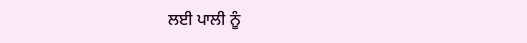ਲਈ ਪਾਲੀ ਨੂੰ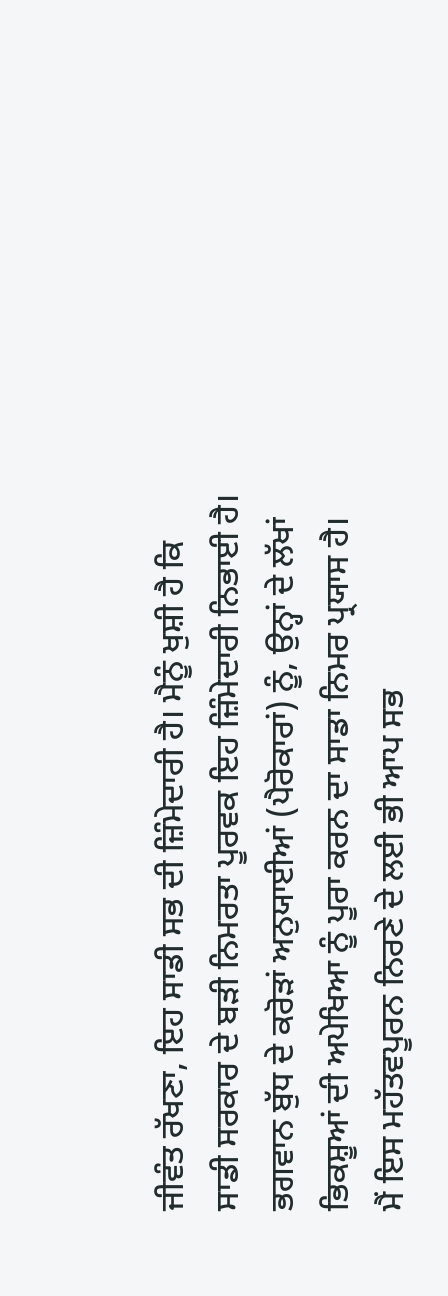ਜੀਵੰਤ ਰੱਖਣਾ, ਇਹ ਸਾਡੀ ਸਭ ਦੀ ਜ਼ਿੰਮੇਦਾਰੀ ਹੈ। ਮੈਨੂੰ ਖੁਸ਼ੀ ਹੈ ਕਿ ਸਾਡੀ ਸਰਕਾਰ ਦੇ ਬੜੀ ਨਿਮਰਤਾ ਪੂਰਵਕ ਇਹ ਜ਼ਿੰਮੇਦਾਰੀ ਨਿਭਾਈ ਹੈ। ਭਗਵਾਨ ਬੁੱਧ ਦੇ ਕਰੋੜਾਂ ਅਨੁਯਾਈਆਂ (ਪੈਰੋਕਾਰਾਂ) ਨੂੰ, ਉਨ੍ਹਾਂ ਦੇ ਲੱਖਾਂ ਭਿਕਸ਼ੂਆਂ ਦੀ ਅਪੇਖਿਆ ਨੂੰ ਪੂਰਾ ਕਰਨ ਦਾ ਸਾਡਾ ਨਿਮਰ ਪ੍ਰਯਾਸ ਹੈ। ਮੈਂ ਇਸ ਮਹੱਤਵਪੂਰਨ ਨਿਰਣੇ ਦੇ ਲਈ ਭੀ ਆਪ ਸਭ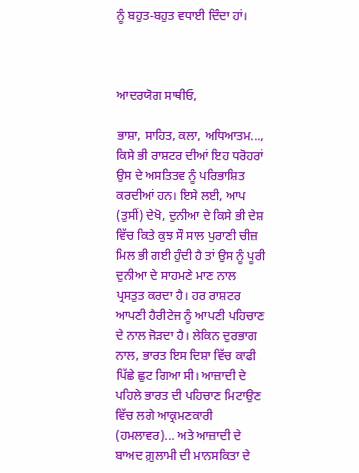ਨੂੰ ਬਹੁਤ-ਬਹੁਤ ਵਧਾਈ ਦਿੰਦਾ ਹਾਂ।



ਆਦਰਯੋਗ ਸਾਥੀਓ,

ਭਾਸ਼ਾ, ਸਾਹਿਤ, ਕਲਾ, ਅਧਿਆਤਮ..., ਕਿਸੇ ਭੀ ਰਾਸ਼ਟਰ ਦੀਆਂ ਇਹ ਧਰੋਹਰਾਂ ਉਸ ਦੇ ਅਸਤਿਤਵ ਨੂੰ ਪਰਿਭਾਸ਼ਿਤ ਕਰਦੀਆਂ ਹਨ। ਇਸੇ ਲਈ, ਆਪ (ਤੁਸੀਂ) ਦੇਖੋ, ਦੁਨੀਆ ਦੇ ਕਿਸੇ ਭੀ ਦੇਸ਼ ਵਿੱਚ ਕਿਤੇ ਕੁਝ ਸੌ ਸਾਲ ਪੁਰਾਣੀ ਚੀਜ਼ ਮਿਲ ਭੀ ਗਈ ਹੁੰਦੀ ਹੈ ਤਾਂ ਉਸ ਨੂੰ ਪੂਰੀ ਦੁਨੀਆ ਦੇ ਸਾਹਮਣੇ ਮਾਣ ਨਾਲ ਪ੍ਰਸਤੁਤ ਕਰਦਾ ਹੈ। ਹਰ ਰਾਸ਼ਟਰ ਆਪਣੀ ਹੈਰੀਟੇਜ ਨੂੰ ਆਪਣੀ ਪਹਿਚਾਣ ਦੇ ਨਾਲ ਜੋੜਦਾ ਹੈ। ਲੇਕਿਨ ਦੁਰਭਾਗ ਨਾਲ, ਭਾਰਤ ਇਸ ਦਿਸ਼ਾ ਵਿੱਚ ਕਾਫੀ ਪਿੱਛੇ ਛੁਟ ਗਿਆ ਸੀ। ਆਜ਼ਾਦੀ ਦੇ  ਪਹਿਲੇ ਭਾਰਤ ਦੀ ਪਹਿਚਾਣ ਮਿਟਾਉਣ ਵਿੱਚ ਲਗੇ ਆਕ੍ਰਮਣਕਾਰੀ (ਹਮਲਾਵਰ)... ਅਤੇ ਆਜ਼ਾਦੀ ਦੇ ਬਾਅਦ ਗ਼ੁਲਾਮੀ ਦੀ ਮਾਨਸਕਿਤਾ ਦੇ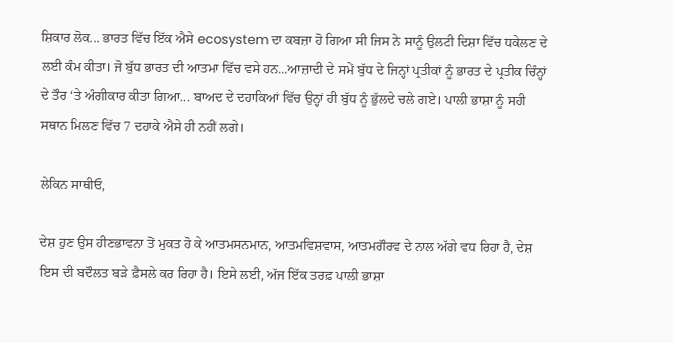ਸ਼ਿਕਾਰ ਲੋਕ... ਭਾਰਤ ਵਿੱਚ ਇੱਕ ਐਸੇ ecosystem ਦਾ ਕਬਜ਼ਾ ਹੋ ਗਿਆ ਸੀ ਜਿਸ ਨੇ ਸਾਨੂੰ ਉਲਟੀ ਦਿਸ਼ਾ ਵਿੱਚ ਧਕੇਲਣ ਦੇ ਲਈ ਕੰਮ ਕੀਤਾ। ਜੋ ਬੁੱਧ ਭਾਰਤ ਦੀ ਆਤਮਾ ਵਿੱਚ ਵਸੇ ਹਨ...ਆਜ਼ਾਦੀ ਦੇ ਸਮੇਂ ਬੁੱਧ ਦੇ ਜਿਨ੍ਹਾਂ ਪ੍ਰਤੀਕਾਂ ਨੂੰ ਭਾਰਤ ਦੇ ਪ੍ਰਤੀਕ ਚਿੰਨ੍ਹਾਂ ਦੇ ਤੌਰ ‘ਤੇ ਅੰਗੀਕਾਰ ਕੀਤਾ ਗਿਆ... ਬਾਅਦ ਦੇ ਦਹਾਕਿਆਂ ਵਿੱਚ ਉਨ੍ਹਾਂ ਹੀ ਬੁੱਧ ਨੂੰ ਭੁੱਲਦੇ ਚਲੇ ਗਏ। ਪਾਲੀ ਭਾਸ਼ਾ ਨੂੰ ਸਹੀ ਸਥਾਨ ਮਿਲਣ ਵਿੱਚ 7 ਦਹਾਕੇ ਐਸੇ ਹੀ ਨਹੀਂ ਲਗੇ।

ਲੇਕਿਨ ਸਾਥੀਓ,

ਦੇਸ਼ ਹੁਣ ਉਸ ਹੀਣਭਾਵਨਾ ਤੋਂ ਮੁਕਤ ਹੋ ਕੇ ਆਤਮਸਨਮਾਨ, ਆਤਮਵਿਸ਼ਵਾਸ, ਆਤਮਗੌਰਵ ਦੇ ਨਾਲ ਅੱਗੇ ਵਧ ਰਿਹਾ ਹੈ, ਦੇਸ਼ ਇਸ ਦੀ ਬਦੌਲਤ ਬੜੇ ਫ਼ੈਸਲੇ ਕਰ ਰਿਹਾ ਹੈ। ਇਸੇ ਲਈ, ਅੱਜ ਇੱਕ ਤਰਫ਼ ਪਾਲੀ ਭਾਸ਼ਾ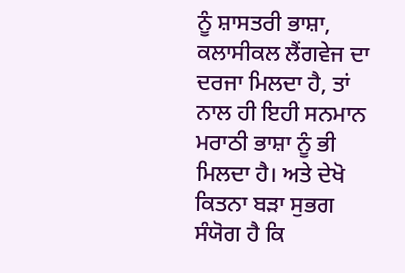ਨੂੰ ਸ਼ਾਸਤਰੀ ਭਾਸ਼ਾ, ਕਲਾਸੀਕਲ ਲੈਂਗਵੇਜ ਦਾ ਦਰਜਾ ਮਿਲਦਾ ਹੈ, ਤਾਂ ਨਾਲ ਹੀ ਇਹੀ ਸਨਮਾਨ ਮਰਾਠੀ ਭਾਸ਼ਾ ਨੂੰ ਭੀ ਮਿਲਦਾ ਹੈ। ਅਤੇ ਦੇਖੋ ਕਿਤਨਾ ਬੜਾ ਸੁਭਗ ਸੰਯੋਗ ਹੈ ਕਿ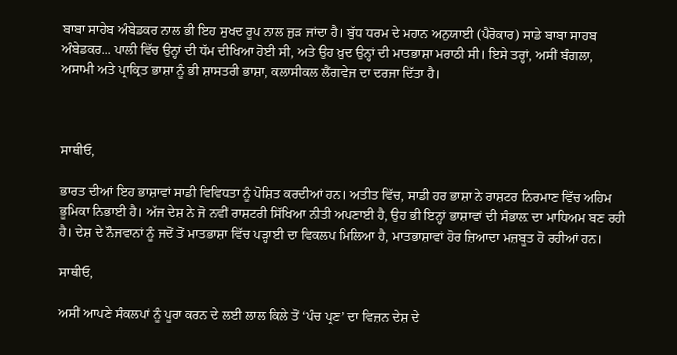ਬਾਬਾ ਸਾਹੇਬ ਅੰਬੇਡਕਰ ਨਾਲ ਭੀ ਇਹ ਸੁਖਦ ਰੂਪ ਨਾਲ ਜੁੜ ਜਾਂਦਾ ਹੈ। ਬੁੱਧ ਧਰਮ ਦੇ ਮਹਾਨ ਅਨੁਯਾਈ (ਪੈਰੋਕਾਰ) ਸਾਡੇ ਬਾਬਾ ਸਾਹਬ ਅੰਬੇਡਕਰ... ਪਾਲੀ ਵਿੱਚ ਉਨ੍ਹਾਂ ਦੀ ਧੱਮ ਦੀਖਿਆ ਹੋਈ ਸੀ, ਅਤੇ ਉਹ ਖ਼ੁਦ ਉਨ੍ਹਾਂ ਦੀ ਮਾਤਭਾਸ਼ਾ ਮਰਾਠੀ ਸੀ। ਇਸੇ ਤਰ੍ਹਾਂ, ਅਸੀਂ ਬੰਗਲਾ, ਅਸਾਮੀ ਅਤੇ ਪ੍ਰਾਕ੍ਰਿਤ ਭਾਸ਼ਾ ਨੂੰ ਭੀ ਸ਼ਾਸਤਰੀ ਭਾਸ਼ਾ, ਕਲਾਸੀਕਲ ਲੈਂਗਵੇਜ ਦਾ ਦਰਜਾ ਦਿੱਤਾ ਹੈ।



ਸਾਥੀਓ,

ਭਾਰਤ ਦੀਆਂ ਇਹ ਭਾਸ਼ਾਵਾਂ ਸਾਡੀ ਵਿਵਿਧਤਾ ਨੂੰ ਪੋਸ਼ਿਤ ਕਰਦੀਆਂ ਹਨ। ਅਤੀਤ ਵਿੱਚ, ਸਾਡੀ ਹਰ ਭਾਸ਼ਾ ਨੇ ਰਾਸ਼ਟਰ ਨਿਰਮਾਣ ਵਿੱਚ ਅਹਿਮ ਭੂਮਿਕਾ ਨਿਭਾਈ ਹੈ। ਅੱਜ ਦੇਸ਼ ਨੇ ਜੋ ਨਵੀਂ ਰਾਸ਼ਟਰੀ ਸਿੱਖਿਆ ਨੀਤੀ ਅਪਣਾਈ ਹੈ, ਉਹ ਭੀ ਇਨ੍ਹਾਂ ਭਾਸ਼ਾਵਾਂ ਦੀ ਸੰਭਾਲ਼ ਦਾ ਮਾਧਿਅਮ ਬਣ ਰਹੀ ਹੈ। ਦੇਸ਼ ਦੇ ਨੌਜਵਾਨਾਂ ਨੂੰ ਜਦੋਂ ਤੋਂ ਮਾਤਭਾਸ਼ਾ ਵਿੱਚ ਪੜ੍ਹਾਈ ਦਾ ਵਿਕਲਪ ਮਿਲਿਆ ਹੈ, ਮਾਤਭਾਸ਼ਾਵਾਂ ਹੋਰ ਜ਼ਿਆਦਾ ਮਜ਼ਬੂਤ ਹੋ ਰਹੀਆਂ ਹਨ।

ਸਾਥੀਓ,

ਅਸੀਂ ਆਪਣੇ ਸੰਕਲਪਾਂ ਨੂੰ ਪੂਰਾ ਕਰਨ ਦੇ ਲਈ ਲਾਲ ਕਿਲੇ ਤੋਂ ‘ਪੰਚ ਪ੍ਰਣ’ ਦਾ ਵਿਜ਼ਨ ਦੇਸ਼ ਦੇ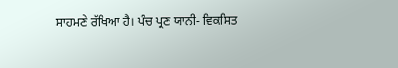ਸਾਹਮਣੇ ਰੱਖਿਆ ਹੈ। ਪੰਚ ਪ੍ਰਣ ਯਾਨੀ- ਵਿਕਸਿਤ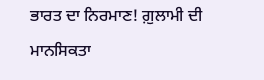ਭਾਰਤ ਦਾ ਨਿਰਮਾਣ! ਗ਼ੁਲਾਮੀ ਦੀ ਮਾਨਸਿਕਤਾ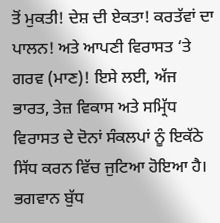ਤੋਂ ਮੁਕਤੀ! ਦੇਸ਼ ਦੀ ਏਕਤਾ! ਕਰਤੱਵਾਂ ਦਾ ਪਾਲਨ! ਅਤੇ ਆਪਣੀ ਵਿਰਾਸਤ ‘ਤੇ ਗਰਵ (ਮਾਣ)! ਇਸੇ ਲਈ, ਅੱਜ ਭਾਰਤ, ਤੇਜ਼ ਵਿਕਾਸ ਅਤੇ ਸਮ੍ਰਿੱਧ ਵਿਰਾਸਤ ਦੇ ਦੋਨਾਂ ਸੰਕਲਪਾਂ ਨੂੰ ਇਕੱਠੇ ਸਿੱਧ ਕਰਨ ਵਿੱਚ ਜੁਟਿਆ ਹੋਇਆ ਹੈ। ਭਗਵਾਨ ਬੁੱਧ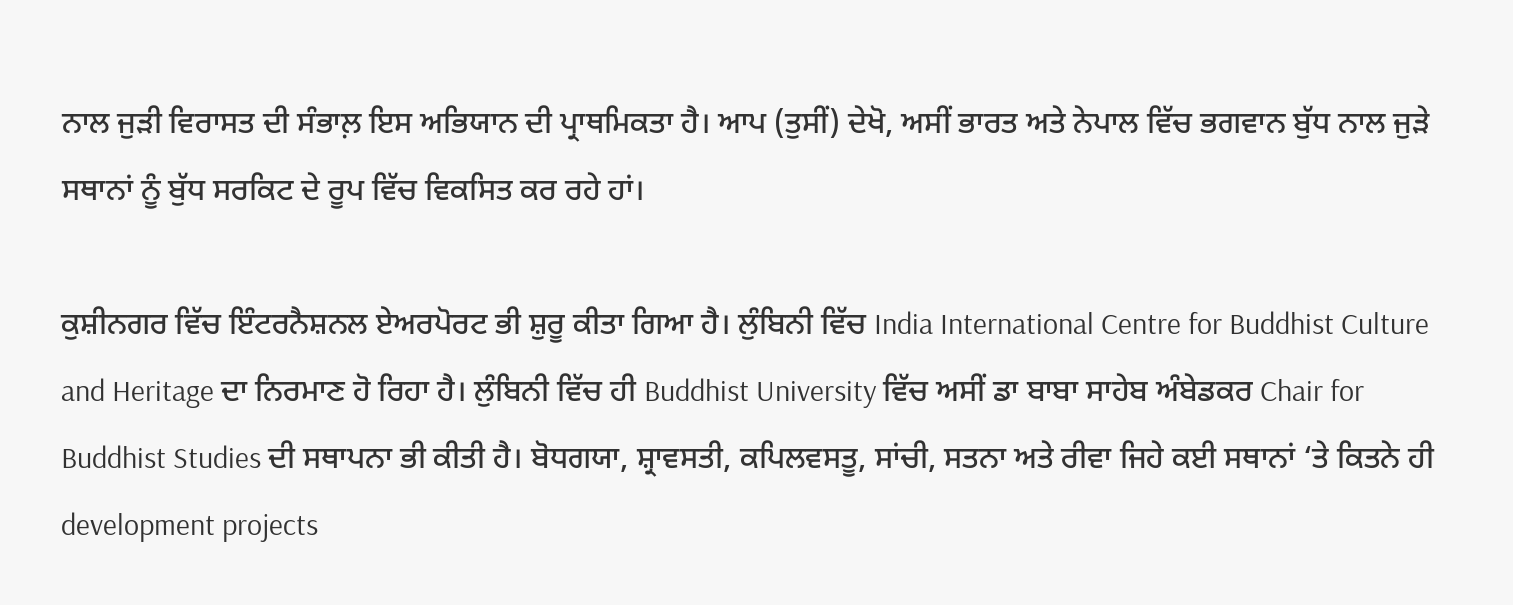ਨਾਲ ਜੁੜੀ ਵਿਰਾਸਤ ਦੀ ਸੰਭਾਲ਼ ਇਸ ਅਭਿਯਾਨ ਦੀ ਪ੍ਰਾਥਮਿਕਤਾ ਹੈ। ਆਪ (ਤੁਸੀਂ) ਦੇਖੋ, ਅਸੀਂ ਭਾਰਤ ਅਤੇ ਨੇਪਾਲ ਵਿੱਚ ਭਗਵਾਨ ਬੁੱਧ ਨਾਲ ਜੁੜੇ ਸਥਾਨਾਂ ਨੂੰ ਬੁੱਧ ਸਰਕਿਟ ਦੇ ਰੂਪ ਵਿੱਚ ਵਿਕਸਿਤ ਕਰ ਰਹੇ ਹਾਂ।

ਕੁਸ਼ੀਨਗਰ ਵਿੱਚ ਇੰਟਰਨੈਸ਼ਨਲ ਏਅਰਪੋਰਟ ਭੀ ਸ਼ੁਰੂ ਕੀਤਾ ਗਿਆ ਹੈ। ਲੁੰਬਿਨੀ ਵਿੱਚ India International Centre for Buddhist Culture and Heritage ਦਾ ਨਿਰਮਾਣ ਹੋ ਰਿਹਾ ਹੈ। ਲੁੰਬਿਨੀ ਵਿੱਚ ਹੀ Buddhist University ਵਿੱਚ ਅਸੀਂ ਡਾ ਬਾਬਾ ਸਾਹੇਬ ਅੰਬੇਡਕਰ Chair for Buddhist Studies ਦੀ ਸਥਾਪਨਾ ਭੀ ਕੀਤੀ ਹੈ। ਬੋਧਗਯਾ, ਸ਼੍ਰਾਵਸਤੀ, ਕਪਿਲਵਸਤੂ, ਸਾਂਚੀ, ਸਤਨਾ ਅਤੇ ਰੀਵਾ ਜਿਹੇ ਕਈ ਸਥਾਨਾਂ ‘ਤੇ ਕਿਤਨੇ ਹੀ development projects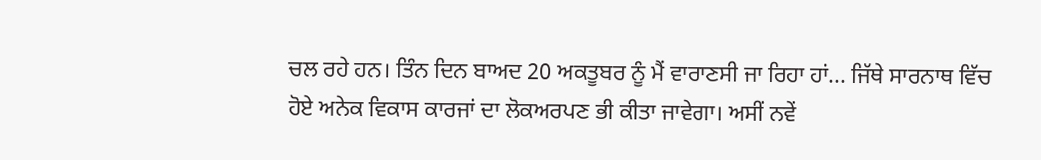ਚਲ ਰਹੇ ਹਨ। ਤਿੰਨ ਦਿਨ ਬਾਅਦ 20 ਅਕਤੂਬਰ ਨੂੰ ਮੈਂ ਵਾਰਾਣਸੀ ਜਾ ਰਿਹਾ ਹਾਂ... ਜਿੱਥੇ ਸਾਰਨਾਥ ਵਿੱਚ ਹੋਏ ਅਨੇਕ ਵਿਕਾਸ ਕਾਰਜਾਂ ਦਾ ਲੋਕਅਰਪਣ ਭੀ ਕੀਤਾ ਜਾਵੇਗਾ। ਅਸੀਂ ਨਵੇਂ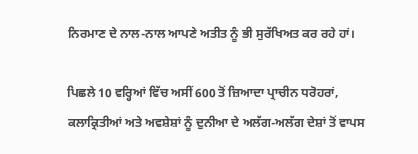ਨਿਰਮਾਣ ਦੇ ਨਾਲ-ਨਾਲ ਆਪਣੇ ਅਤੀਤ ਨੂੰ ਭੀ ਸੁਰੱਖਿਅਤ ਕਰ ਰਹੇ ਹਾਂ।

ਪਿਛਲੇ 10 ਵਰ੍ਹਿਆਂ ਵਿੱਚ ਅਸੀਂ 600 ਤੋਂ ਜ਼ਿਆਦਾ ਪ੍ਰਾਚੀਨ ਧਰੋਹਰਾਂ, ਕਲਾਕ੍ਰਿਤੀਆਂ ਅਤੇ ਅਵਸ਼ੇਸ਼ਾਂ ਨੂੰ ਦੁਨੀਆ ਦੇ ਅਲੱਗ-ਅਲੱਗ ਦੇਸ਼ਾਂ ਤੋਂ ਵਾਪਸ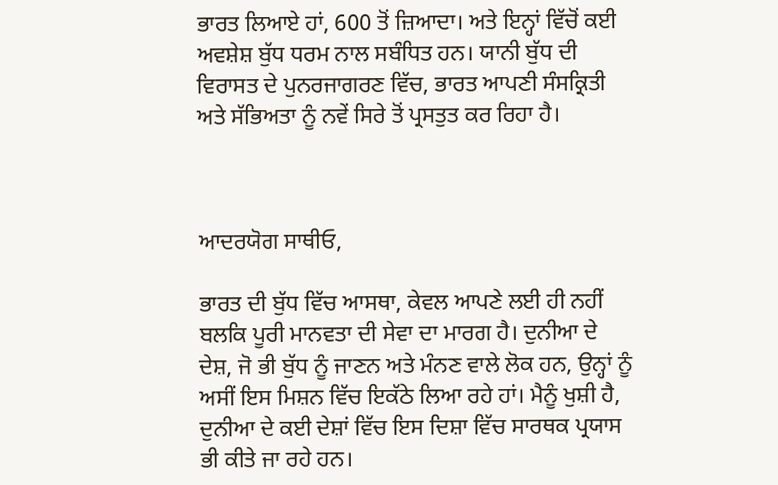ਭਾਰਤ ਲਿਆਏ ਹਾਂ, 600 ਤੋਂ ਜ਼ਿਆਦਾ। ਅਤੇ ਇਨ੍ਹਾਂ ਵਿੱਚੋਂ ਕਈ ਅਵਸ਼ੇਸ਼ ਬੁੱਧ ਧਰਮ ਨਾਲ ਸਬੰਧਿਤ ਹਨ। ਯਾਨੀ ਬੁੱਧ ਦੀ ਵਿਰਾਸਤ ਦੇ ਪੁਨਰਜਾਗਰਣ ਵਿੱਚ, ਭਾਰਤ ਆਪਣੀ ਸੰਸਕ੍ਰਿਤੀ ਅਤੇ ਸੱਭਿਅਤਾ ਨੂੰ ਨਵੇਂ ਸਿਰੇ ਤੋਂ ਪ੍ਰਸਤੁਤ ਕਰ ਰਿਹਾ ਹੈ।



ਆਦਰਯੋਗ ਸਾਥੀਓ,

ਭਾਰਤ ਦੀ ਬੁੱਧ ਵਿੱਚ ਆਸਥਾ, ਕੇਵਲ ਆਪਣੇ ਲਈ ਹੀ ਨਹੀਂ ਬਲਕਿ ਪੂਰੀ ਮਾਨਵਤਾ ਦੀ ਸੇਵਾ ਦਾ ਮਾਰਗ ਹੈ। ਦੁਨੀਆ ਦੇ ਦੇਸ਼, ਜੋ ਭੀ ਬੁੱਧ ਨੂੰ ਜਾਣਨ ਅਤੇ ਮੰਨਣ ਵਾਲੇ ਲੋਕ ਹਨ, ਉਨ੍ਹਾਂ ਨੂੰ ਅਸੀਂ ਇਸ ਮਿਸ਼ਨ ਵਿੱਚ ਇਕੱਠੇ ਲਿਆ ਰਹੇ ਹਾਂ। ਮੈਨੂੰ ਖੁਸ਼ੀ ਹੈ, ਦੁਨੀਆ ਦੇ ਕਈ ਦੇਸ਼ਾਂ ਵਿੱਚ ਇਸ ਦਿਸ਼ਾ ਵਿੱਚ ਸਾਰਥਕ ਪ੍ਰਯਾਸ ਭੀ ਕੀਤੇ ਜਾ ਰਹੇ ਹਨ।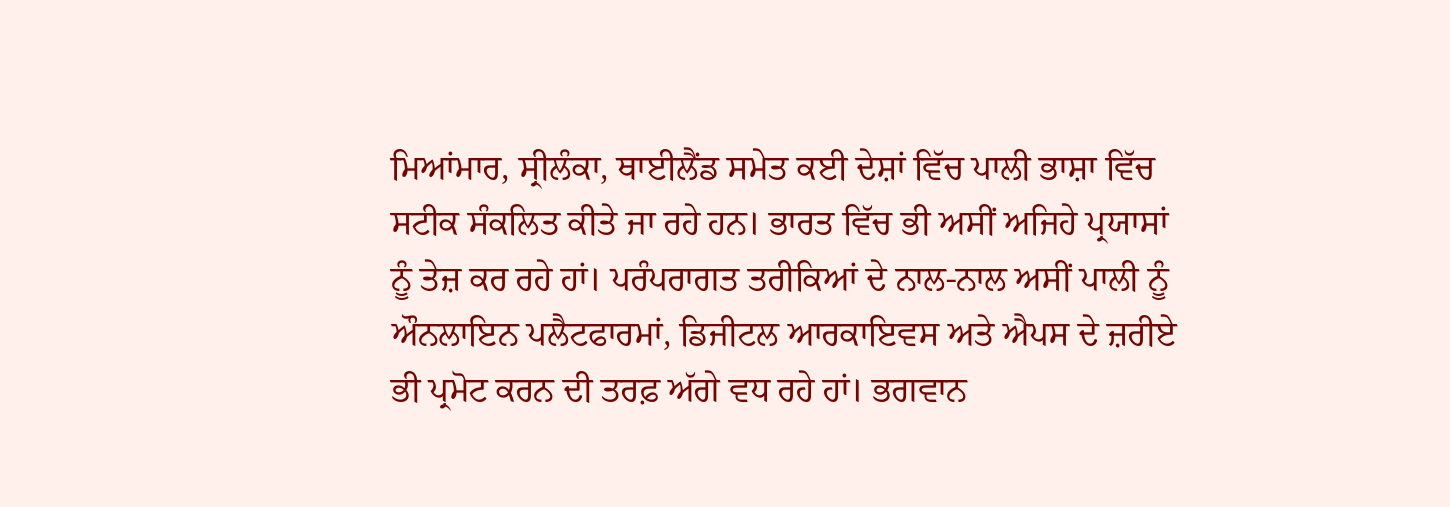ਮਿਆਂਮਾਰ, ਸ੍ਰੀਲੰਕਾ, ਥਾਈਲੈਂਡ ਸਮੇਤ ਕਈ ਦੇਸ਼ਾਂ ਵਿੱਚ ਪਾਲੀ ਭਾਸ਼ਾ ਵਿੱਚ ਸਟੀਕ ਸੰਕਲਿਤ ਕੀਤੇ ਜਾ ਰਹੇ ਹਨ। ਭਾਰਤ ਵਿੱਚ ਭੀ ਅਸੀਂ ਅਜਿਹੇ ਪ੍ਰਯਾਸਾਂ ਨੂੰ ਤੇਜ਼ ਕਰ ਰਹੇ ਹਾਂ। ਪਰੰਪਰਾਗਤ ਤਰੀਕਿਆਂ ਦੇ ਨਾਲ-ਨਾਲ ਅਸੀਂ ਪਾਲੀ ਨੂੰ ਔਨਲਾਇਨ ਪਲੈਟਫਾਰਮਾਂ, ਡਿਜੀਟਲ ਆਰਕਾਇਵਸ ਅਤੇ ਐਪਸ ਦੇ ਜ਼ਰੀਏ ਭੀ ਪ੍ਰਮੋਟ ਕਰਨ ਦੀ ਤਰਫ਼ ਅੱਗੇ ਵਧ ਰਹੇ ਹਾਂ। ਭਗਵਾਨ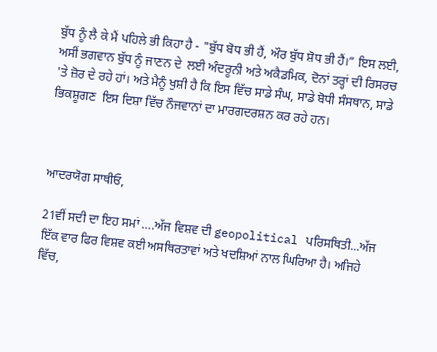ਬੁੱਧ ਨੂੰ ਲੈ ਕੇ ਮੈਂ ਪਹਿਲੇ ਭੀ ਕਿਹਾ ਹੈ - "ਬੁੱਧ ਬੋਧ ਭੀ ਹੈਂ, ਔਰ ਬੁੱਧ ਸ਼ੋਧ ਭੀ ਹੈਂ।” ਇਸ ਲਈ, ਅਸੀਂ ਭਗਵਾਨ ਬੁੱਧ ਨੂੰ ਜਾਣਨ ਦੇ  ਲਈ ਅੰਦਰੂਨੀ ਅਤੇ ਅਕੈਡਮਿਕ, ਦੋਨਾਂ ਤਰ੍ਹਾਂ ਦੀ ਰਿਸਰਚ 'ਤੇ ਜ਼ੋਰ ਦੇ ਰਹੇ ਹਾਂ। ਅਤੇ ਮੈਨੂੰ ਖੁਸ਼ੀ ਹੈ ਕਿ ਇਸ ਵਿੱਚ ਸਾਡੇ ਸੰਘ, ਸਾਡੇ ਬੋਧੀ ਸੰਸਥਾਨ, ਸਾਡੇ ਭਿਕਸ਼ੂਗਣ  ਇਸ ਦਿਸ਼ਾ ਵਿੱਚ ਨੌਜਵਾਨਾਂ ਦਾ ਮਾਰਗਦਰਸ਼ਨ ਕਰ ਰਹੇ ਹਨ।



ਆਦਰਯੋਗ ਸਾਥੀਓ,

21ਵੀਂ ਸਦੀ ਦਾ ਇਹ ਸਮਾਂ ….ਅੱਜ ਵਿਸ਼ਵ ਦੀ geopolitical ਪਰਿਸਥਿਤੀ...ਅੱਜ ਇੱਕ ਵਾਰ ਫਿਰ ਵਿਸ਼ਵ ਕਈ ਅਸਥਿਰਤਾਵਾਂ ਅਤੇ ਖਦਸ਼ਿਆਂ ਨਾਲ ਘਿਰਿਆ ਹੈ। ਅਜਿਹੇ ਵਿੱਚ,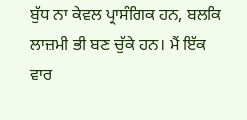ਬੁੱਧ ਨਾ ਕੇਵਲ ਪ੍ਰਾਸੰਗਿਕ ਹਨ, ਬਲਕਿ  ਲਾਜ਼ਮੀ ਭੀ ਬਣ ਚੁੱਕੇ ਹਨ। ਮੈਂ ਇੱਕ ਵਾਰ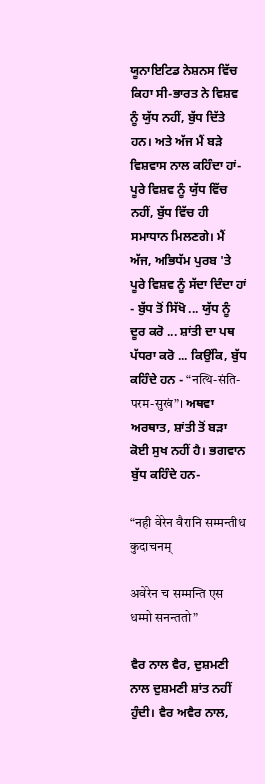ਯੂਨਾਇਟਿਡ ਨੇਸ਼ਨਸ ਵਿੱਚ ਕਿਹਾ ਸੀ-ਭਾਰਤ ਨੇ ਵਿਸ਼ਵ ਨੂੰ ਯੁੱਧ ਨਹੀਂ, ਬੁੱਧ ਦਿੱਤੇ ਹਨ। ਅਤੇ ਅੱਜ ਮੈਂ ਬੜੇ ਵਿਸ਼ਵਾਸ ਨਾਲ ਕਹਿੰਦਾ ਹਾਂ- ਪੂਰੇ ਵਿਸ਼ਵ ਨੂੰ ਯੁੱਧ ਵਿੱਚ ਨਹੀਂ, ਬੁੱਧ ਵਿੱਚ ਹੀ ਸਮਾਧਾਨ ਮਿਲਣਗੇ। ਮੈਂ ਅੱਜ, ਅਭਿਧੱਮ ਪੁਰਬ 'ਤੇ ਪੂਰੇ ਵਿਸ਼ਵ ਨੂੰ ਸੱਦਾ ਦਿੰਦਾ ਹਾਂ - ਬੁੱਧ ਤੋਂ ਸਿੱਖੋ ... ਯੁੱਧ ਨੂੰ ਦੂਰ ਕਰੋ ... ਸ਼ਾਂਤੀ ਦਾ ਪਥ ਪੱਧਰਾ ਕਰੋ ... ਕਿਉਂਕਿ, ਬੁੱਧ ਕਹਿੰਦੇ ਹਨ - “नत्थि-संति-परम-सुखं”। ਅਥਵਾ ਅਰਥਾਤ, ਸ਼ਾਂਤੀ ਤੋਂ ਬੜਾ ਕੋਈ ਸੁਖ ਨਹੀਂ ਹੈ। ਭਗਵਾਨ ਬੁੱਧ ਕਹਿੰਦੇ ਹਨ-

“नही वेरेन वैरानि सम्मन्तीध कुदाचनम्

अवेरेन च सम्मन्ति एस धम्मो सनन्ततो”

ਵੈਰ ਨਾਲ ਵੈਰ, ਦੁਸ਼ਮਣੀ ਨਾਲ ਦੁਸ਼ਮਣੀ ਸ਼ਾਂਤ ਨਹੀਂ ਹੁੰਦੀ। ਵੈਰ ਅਵੈਰ ਨਾਲ,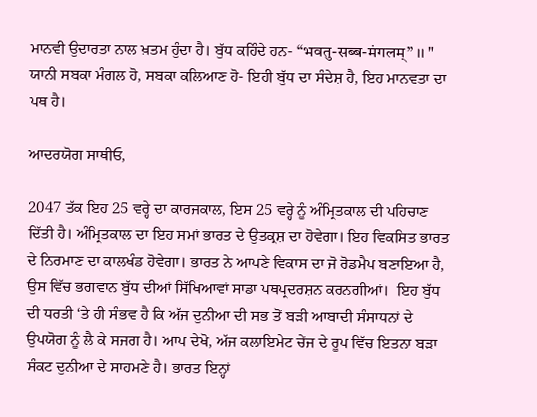ਮਾਨਵੀ ਉਦਾਰਤਾ ਨਾਲ ਖ਼ਤਮ ਹੁੰਦਾ ਹੈ। ਬੁੱਧ ਕਹਿੰਦੇ ਹਨ- “भवतु-सब्ब-मंगलम्” ।। " ਯਾਨੀ ਸਬਕਾ ਮੰਗਲ ਹੋ, ਸਬਕਾ ਕਲਿਆਣ ਹੋ- ਇਹੀ ਬੁੱਧ ਦਾ ਸੰਦੇਸ਼ ਹੈ, ਇਹ ਮਾਨਵਤਾ ਦਾ ਪਥ ਹੈ।

ਆਦਰਯੋਗ ਸਾਥੀਓ,

2047 ਤੱਕ ਇਹ 25 ਵਰ੍ਹੇ ਦਾ ਕਾਰਜਕਾਲ, ਇਸ 25 ਵਰ੍ਹੇ ਨੂੰ ਅੰਮ੍ਰਿਤਕਾਲ ਦੀ ਪਹਿਚਾਣ ਦਿੱਤੀ ਹੈ। ਅੰਮ੍ਰਿਤਕਾਲ ਦਾ ਇਹ ਸਮਾਂ ਭਾਰਤ ਦੇ ਉਤਕ੍ਰਸ਼ ਦਾ ਹੋਵੇਗਾ। ਇਹ ਵਿਕਸਿਤ ਭਾਰਤ ਦੇ ਨਿਰਮਾਣ ਦਾ ਕਾਲਖੰਡ ਹੋਵੇਗਾ। ਭਾਰਤ ਨੇ ਆਪਣੇ ਵਿਕਾਸ ਦਾ ਜੋ ਰੋਡਮੈਪ ਬਣਾਇਆ ਹੈ, ਉਸ ਵਿੱਚ ਭਗਵਾਨ ਬੁੱਧ ਦੀਆਂ ਸਿੱਖਿਆਵਾਂ ਸਾਡਾ ਪਥਪ੍ਰਦਰਸ਼ਨ ਕਰਨਗੀਆਂ।  ਇਹ ਬੁੱਧ ਦੀ ਧਰਤੀ ‘ਤੇ ਹੀ ਸੰਭਵ ਹੈ ਕਿ ਅੱਜ ਦੁਨੀਆ ਦੀ ਸਭ ਤੋਂ ਬੜੀ ਆਬਾਦੀ ਸੰਸਾਧਨਾਂ ਦੇ ਉਪਯੋਗ ਨੂੰ ਲੈ ਕੇ ਸਜਗ ਹੈ। ਆਪ ਦੇਖੋ, ਅੱਜ ਕਲਾਇਮੇਟ ਚੇਂਜ ਦੇ ਰੂਪ ਵਿੱਚ ਇਤਨਾ ਬੜਾ ਸੰਕਟ ਦੁਨੀਆ ਦੇ ਸਾਹਮਣੇ ਹੈ। ਭਾਰਤ ਇਨ੍ਹਾਂ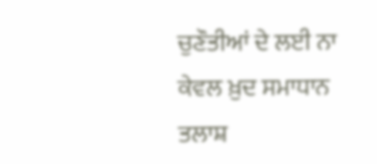ਚੁਣੌਤੀਆਂ ਦੇ ਲਈ ਨਾ ਕੇਵਲ ਖ਼ੁਦ ਸਮਾਧਾਨ ਤਲਾਸ਼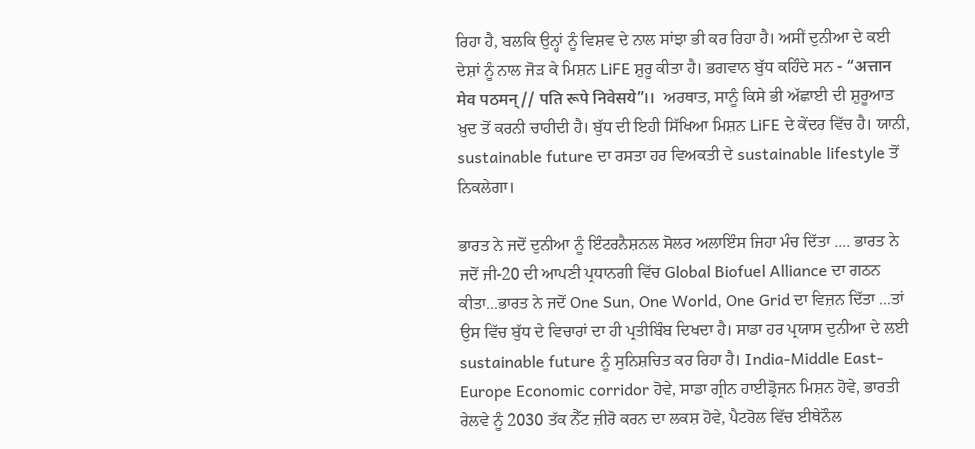ਰਿਹਾ ਹੈ, ਬਲਕਿ ਉਨ੍ਹਾਂ ਨੂੰ ਵਿਸ਼ਵ ਦੇ ਨਾਲ ਸਾਂਝਾ ਭੀ ਕਰ ਰਿਹਾ ਹੈ। ਅਸੀਂ ਦੁਨੀਆ ਦੇ ਕਈ ਦੇਸ਼ਾਂ ਨੂੰ ਨਾਲ ਜੋੜ ਕੇ ਮਿਸ਼ਨ LiFE ਸ਼ੁਰੂ ਕੀਤਾ ਹੈ। ਭਗਵਾਨ ਬੁੱਧ ਕਹਿੰਦੇ ਸਨ - “अत्तान मेव पठमन्// पति रूपे निवेसये”।।  ਅਰਥਾਤ, ਸਾਨੂੰ ਕਿਸੇ ਭੀ ਅੱਛਾਈ ਦੀ ਸ਼ੁਰੂਆਤ ਖ਼ੁਦ ਤੋਂ ਕਰਨੀ ਚਾਹੀਦੀ ਹੈ। ਬੁੱਧ ਦੀ ਇਹੀ ਸਿੱਖਿਆ ਮਿਸ਼ਨ LiFE ਦੇ ਕੇਂਦਰ ਵਿੱਚ ਹੈ। ਯਾਨੀ, sustainable future ਦਾ ਰਸਤਾ ਹਰ ਵਿਅਕਤੀ ਦੇ sustainable lifestyle ਤੋਂ ਨਿਕਲੇਗਾ।

ਭਾਰਤ ਨੇ ਜਦੋਂ ਦੁਨੀਆ ਨੂੰ ਇੰਟਰਨੈਸ਼ਨਲ ਸੋਲਰ ਅਲਾਇੰਸ ਜਿਹਾ ਮੰਚ ਦਿੱਤਾ .... ਭਾਰਤ ਨੇ ਜਦੋਂ ਜੀ-20 ਦੀ ਆਪਣੀ ਪ੍ਰਧਾਨਗੀ ਵਿੱਚ Global Biofuel Alliance ਦਾ ਗਠਨ ਕੀਤਾ...ਭਾਰਤ ਨੇ ਜਦੋਂ One Sun, One World, One Grid ਦਾ ਵਿਜ਼ਨ ਦਿੱਤਾ ...ਤਾਂ ਉਸ ਵਿੱਚ ਬੁੱਧ ਦੇ ਵਿਚਾਰਾਂ ਦਾ ਹੀ ਪ੍ਰਤੀਬਿੰਬ ਦਿਖਦਾ ਹੈ। ਸਾਡਾ ਹਰ ਪ੍ਰਯਾਸ ਦੁਨੀਆ ਦੇ ਲਈ sustainable future ਨੂੰ ਸੁਨਿਸ਼ਚਿਤ ਕਰ ਰਿਹਾ ਹੈ। India-Middle East- Europe Economic corridor ਹੋਵੇ, ਸਾਡਾ ਗ੍ਰੀਨ ਹਾਈਡ੍ਰੋਜਨ ਮਿਸ਼ਨ ਹੋਵੇ, ਭਾਰਤੀ ਰੇਲਵੇ ਨੂੰ 2030 ਤੱਕ ਨੈੱਟ ਜ਼ੀਰੋ ਕਰਨ ਦਾ ਲਕਸ਼ ਹੋਵੇ, ਪੈਟਰੋਲ ਵਿੱਚ ਈਥੇਨੌਲ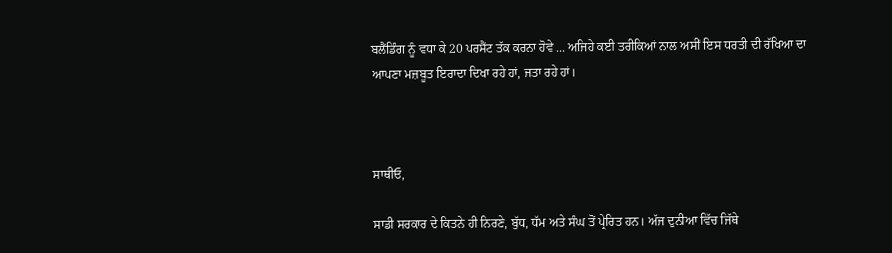ਬਲੈਂਡਿੰਗ ਨੂੰ ਵਧਾ ਕੇ 20 ਪਰਸੈਂਟ ਤੱਕ ਕਰਨਾ ਹੋਵੇ ... ਅਜਿਹੇ ਕਈ ਤਰੀਕਿਆਂ ਨਾਲ ਅਸੀਂ ਇਸ ਧਰਤੀ ਦੀ ਰੱਖਿਆ ਦਾ ਆਪਣਾ ਮਜ਼ਬੂਤ ਇਰਾਦਾ ਦਿਖਾ ਰਹੇ ਹਾਂ, ਜਤਾ ਰਹੇ ਹਾਂ।



ਸਾਥੀਓ,

ਸਾਡੀ ਸਰਕਾਰ ਦੇ ਕਿਤਨੇ ਹੀ ਨਿਰਣੇ, ਬੁੱਧ, ਧੱਮ ਅਤੇ ਸੰਘ ਤੋਂ ਪ੍ਰੇਰਿਤ ਹਨ। ਅੱਜ ਦੁਨੀਆ ਵਿੱਚ ਜਿੱਥੇ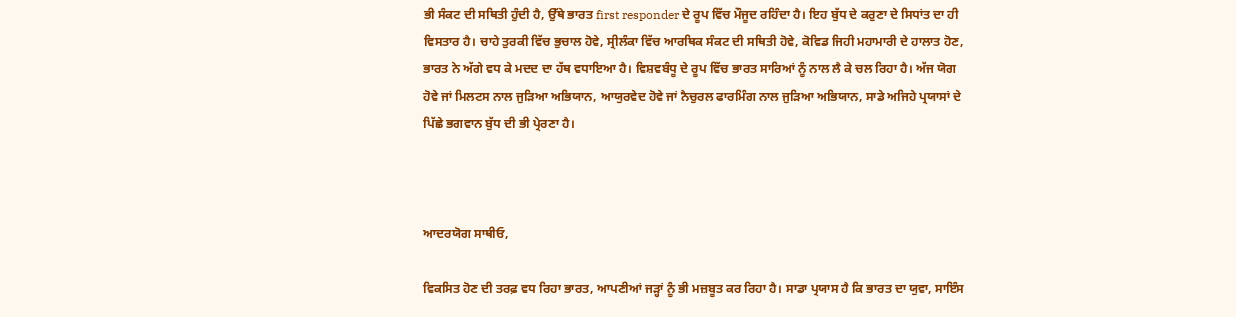ਭੀ ਸੰਕਟ ਦੀ ਸਥਿਤੀ ਹੁੰਦੀ ਹੈ, ਉੱਥੇ ਭਾਰਤ first responder ਦੇ ਰੂਪ ਵਿੱਚ ਮੌਜੂਦ ਰਹਿੰਦਾ ਹੈ। ਇਹ ਬੁੱਧ ਦੇ ਕਰੁਣਾ ਦੇ ਸਿਧਾਂਤ ਦਾ ਹੀ ਵਿਸਤਾਰ ਹੈ। ਚਾਹੇ ਤੁਰਕੀ ਵਿੱਚ ਭੁਚਾਲ ਹੋਵੇ, ਸ੍ਰੀਲੰਕਾ ਵਿੱਚ ਆਰਥਿਕ ਸੰਕਟ ਦੀ ਸਥਿਤੀ ਹੋਵੇ, ਕੋਵਿਡ ਜਿਹੀ ਮਹਾਮਾਰੀ ਦੇ ਹਾਲਾਤ ਹੋਣ, ਭਾਰਤ ਨੇ ਅੱਗੇ ਵਧ ਕੇ ਮਦਦ ਦਾ ਹੱਥ ਵਧਾਇਆ ਹੈ। ਵਿਸ਼ਵਬੰਧੂ ਦੇ ਰੂਪ ਵਿੱਚ ਭਾਰਤ ਸਾਰਿਆਂ ਨੂੰ ਨਾਲ ਲੈ ਕੇ ਚਲ ਰਿਹਾ ਹੈ। ਅੱਜ ਯੋਗ ਹੋਵੇ ਜਾਂ ਮਿਲਟਸ ਨਾਲ ਜੁੜਿਆ ਅਭਿਯਾਨ, ਆਯੁਰਵੇਦ ਹੋਵੇ ਜਾਂ ਨੈਚੁਰਲ ਫਾਰਮਿੰਗ ਨਾਲ ਜੁੜਿਆ ਅਭਿਯਾਨ, ਸਾਡੇ ਅਜਿਹੇ ਪ੍ਰਯਾਸਾਂ ਦੇ ਪਿੱਛੇ ਭਗਵਾਨ ਬੁੱਧ ਦੀ ਭੀ ਪ੍ਰੇਰਣਾ ਹੈ।



ਆਦਰਯੋਗ ਸਾਥੀਓ,

ਵਿਕਸਿਤ ਹੋਣ ਦੀ ਤਰਫ਼ ਵਧ ਰਿਹਾ ਭਾਰਤ, ਆਪਣੀਆਂ ਜੜ੍ਹਾਂ ਨੂੰ ਭੀ ਮਜ਼ਬੂਤ ਕਰ ਰਿਹਾ ਹੈ। ਸਾਡਾ ਪ੍ਰਯਾਸ ਹੈ ਕਿ ਭਾਰਤ ਦਾ ਯੁਵਾ, ਸਾਇੰਸ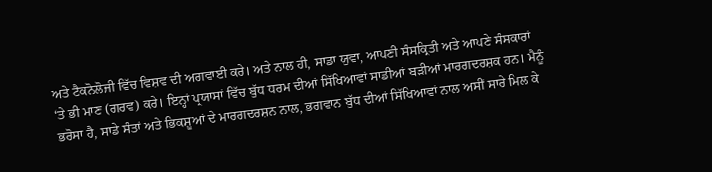ਅਤੇ ਟੈਕਨੋਲੋਜੀ ਵਿੱਚ ਵਿਸ਼ਵ ਦੀ ਅਗਵਾਈ ਕਰੇ। ਅਤੇ ਨਾਲ ਹੀ, ਸਾਡਾ ਯੁਵਾ, ਆਪਣੀ ਸੰਸਕ੍ਰਿਤੀ ਅਤੇ ਆਪਣੇ ਸੰਸਕਾਰਾਂ ‘ਤੇ ਭੀ ਮਾਣ (ਗਰਵ) ਕਰੇ। ਇਨ੍ਹਾਂ ਪ੍ਰਯਾਸਾਂ ਵਿੱਚ ਬੁੱਧ ਧਰਮ ਦੀਆਂ ਸਿੱਖਿਆਵਾਂ ਸਾਡੀਆਂ ਬੜੀਆਂ ਮਾਰਗਦਰਸ਼ਕ ਹਨ। ਮੈਨੂੰ ਭਰੋਸਾ ਹੈ, ਸਾਡੇ ਸੰਤਾਂ ਅਤੇ ਭਿਕਸ਼ੂਆਂ ਦੇ ਮਾਰਗਦਰਸ਼ਨ ਨਾਲ, ਭਗਵਾਨ ਬੁੱਧ ਦੀਆਂ ਸਿੱਖਿਆਵਾਂ ਨਾਲ ਅਸੀਂ ਸਾਰੇ ਮਿਲ ਕੇ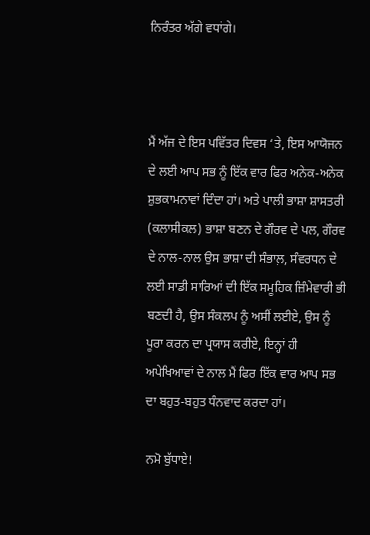ਨਿਰੰਤਰ ਅੱਗੇ ਵਧਾਂਗੇ।



ਮੈਂ ਅੱਜ ਦੇ ਇਸ ਪਵਿੱਤਰ ਦਿਵਸ ‘ਤੇ, ਇਸ ਆਯੋਜਨ ਦੇ ਲਈ ਆਪ ਸਭ ਨੂੰ ਇੱਕ ਵਾਰ ਫਿਰ ਅਨੇਕ-ਅਨੇਕ ਸ਼ੁਭਕਾਮਨਾਵਾਂ ਦਿੰਦਾ ਹਾਂ। ਅਤੇ ਪਾਲੀ ਭਾਸ਼ਾ ਸ਼ਾਸਤਰੀ (ਕਲਾਸੀਕਲ) ਭਾਸ਼ਾ ਬਣਨ ਦੇ ਗੌਰਵ ਦੇ ਪਲ, ਗੌਰਵ ਦੇ ਨਾਲ-ਨਾਲ ਉਸ ਭਾਸ਼ਾ ਦੀ ਸੰਭਾਲ਼, ਸੰਵਰਧਨ ਦੇ ਲਈ ਸਾਡੀ ਸਾਰਿਆਂ ਦੀ ਇੱਕ ਸਮੂਹਿਕ ਜ਼ਿੰਮੇਵਾਰੀ ਭੀ ਬਣਦੀ ਹੈ, ਉਸ ਸੰਕਲਪ ਨੂੰ ਅਸੀਂ ਲਈਏ, ਉਸ ਨੂੰ ਪੂਰਾ ਕਰਨ ਦਾ ਪ੍ਰਯਾਸ ਕਰੀਏ, ਇਨ੍ਹਾਂ ਹੀ ਅਪੇਖਿਆਵਾਂ ਦੇ ਨਾਲ ਮੈਂ ਫਿਰ ਇੱਕ ਵਾਰ ਆਪ ਸਭ ਦਾ ਬਹੁਤ-ਬਹੁਤ ਧੰਨਵਾਦ ਕਰਦਾ ਹਾਂ।

ਨਮੋ ਬੁੱਧਾਏ!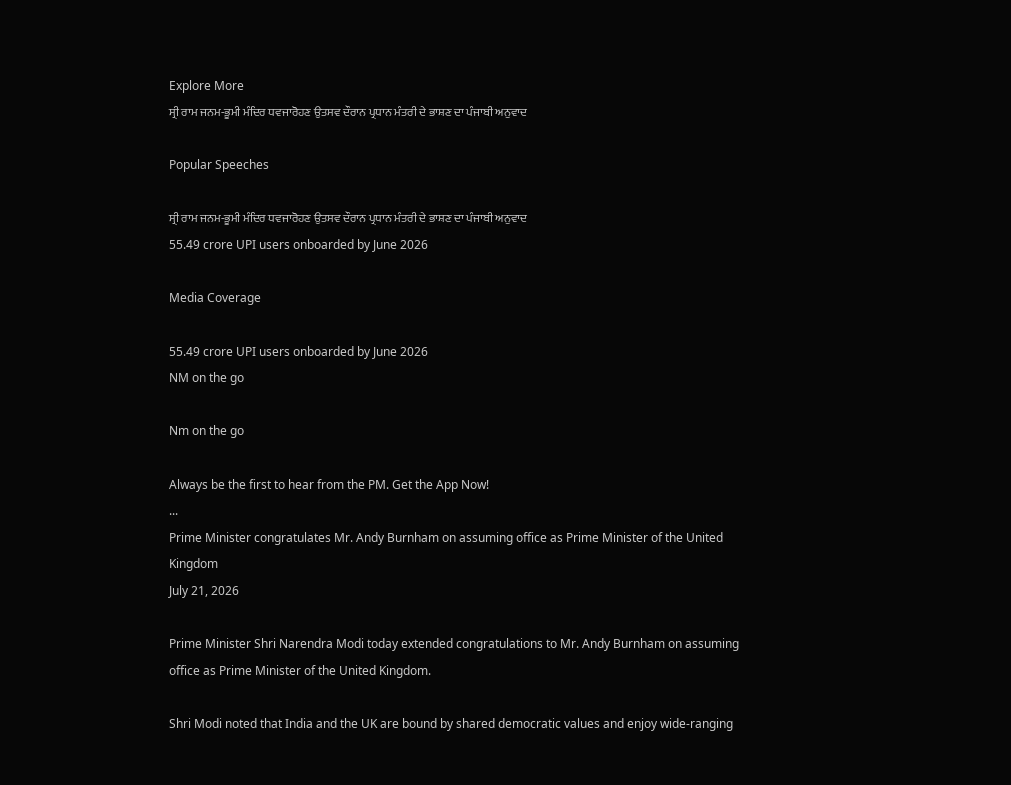Explore More
ਸ੍ਰੀ ਰਾਮ ਜਨਮ-ਭੂਮੀ ਮੰਦਿਰ ਧਵਜਾਰੋਹਣ ਉਤਸਵ ਦੌਰਾਨ ਪ੍ਰਧਾਨ ਮੰਤਰੀ ਦੇ ਭਾਸ਼ਣ ਦਾ ਪੰਜਾਬੀ ਅਨੁਵਾਦ

Popular Speeches

ਸ੍ਰੀ ਰਾਮ ਜਨਮ-ਭੂਮੀ ਮੰਦਿਰ ਧਵਜਾਰੋਹਣ ਉਤਸਵ ਦੌਰਾਨ ਪ੍ਰਧਾਨ ਮੰਤਰੀ ਦੇ ਭਾਸ਼ਣ ਦਾ ਪੰਜਾਬੀ ਅਨੁਵਾਦ
55.49 crore UPI users onboarded by June 2026

Media Coverage

55.49 crore UPI users onboarded by June 2026
NM on the go

Nm on the go

Always be the first to hear from the PM. Get the App Now!
...
Prime Minister congratulates Mr. Andy Burnham on assuming office as Prime Minister of the United Kingdom
July 21, 2026

Prime Minister Shri Narendra Modi today extended congratulations to Mr. Andy Burnham on assuming office as Prime Minister of the United Kingdom.

Shri Modi noted that India and the UK are bound by shared democratic values and enjoy wide-ranging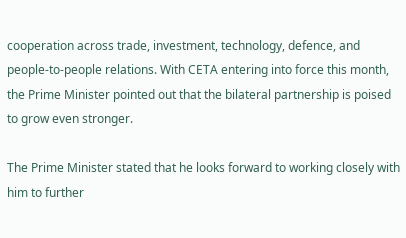cooperation across trade, investment, technology, defence, and people-to-people relations. With CETA entering into force this month, the Prime Minister pointed out that the bilateral partnership is poised to grow even stronger.

The Prime Minister stated that he looks forward to working closely with him to further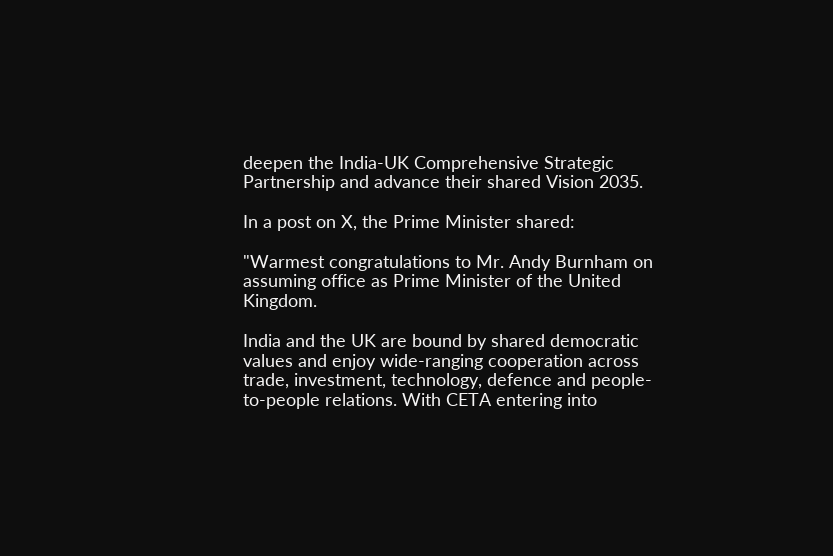deepen the India-UK Comprehensive Strategic Partnership and advance their shared Vision 2035.

In a post on X, the Prime Minister shared:

"Warmest congratulations to Mr. Andy Burnham on assuming office as Prime Minister of the United Kingdom.

India and the UK are bound by shared democratic values and enjoy wide-ranging cooperation across trade, investment, technology, defence and people-to-people relations. With CETA entering into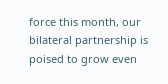force this month, our bilateral partnership is poised to grow even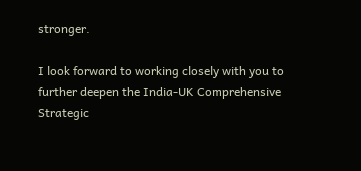stronger.

I look forward to working closely with you to further deepen the India-UK Comprehensive Strategic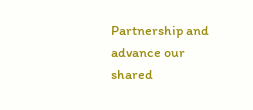Partnership and advance our shared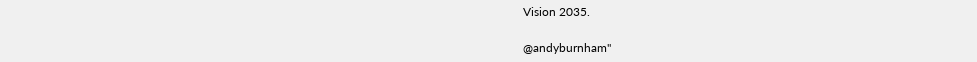Vision 2035.

@andyburnham"